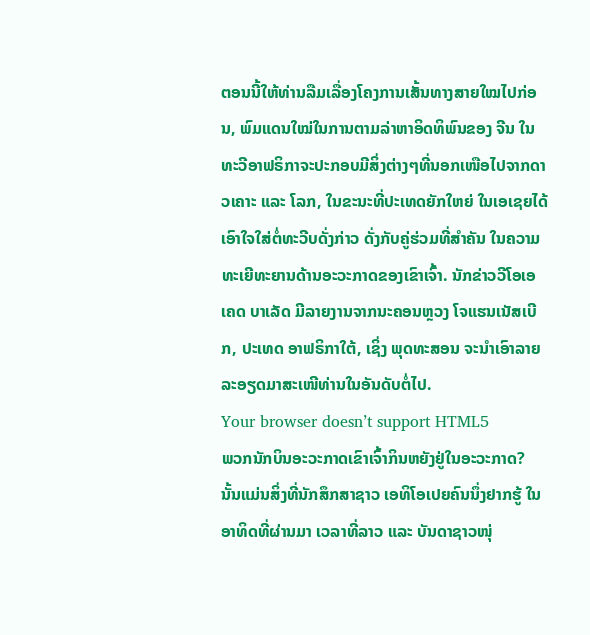ຕອນນີ້ໃຫ້ທ່ານລືມເລື່ອງໂຄງການເສັ້ນທາງສາຍໃໝໄປກ່ອນ, ພົມແດນໃໝ່ໃນການຕາມລ່າຫາອິດທິພົນຂອງ ຈີນ ໃນທະວີອາຟຣິກາຈະປະກອບມີສິ່ງຕ່າງໆທີ່ນອກເໜືອໄປຈາກດາວເຄາະ ແລະ ໂລກ, ໃນຂະນະທີ່ປະເທດຍັກໃຫຍ່ ໃນເອເຊຍໄດ້ເອົາໃຈໃສ່ຕໍ່ທະວີບດັ່ງກ່າວ ດັ່ງກັບຄູ່ຮ່ວມທີ່ສຳຄັນ ໃນຄວາມທະເຍີທະຍານດ້ານອະວະກາດຂອງເຂົາເຈົ້າ. ນັກຂ່າວວີໂອເອ ເຄດ ບາເລັດ ມີລາຍງານຈາກນະຄອນຫຼວງ ໂຈແຮນເນັສເບີກ, ປະເທດ ອາຟຣິກາໃຕ້, ເຊິ່ງ ພຸດທະສອນ ຈະນຳເອົາລາຍລະອຽດມາສະເໜີທ່ານໃນອັນດັບຕໍ່ໄປ.
Your browser doesn’t support HTML5
ພວກນັກບິນອະວະກາດເຂົາເຈົ້າກິນຫຍັງຢູ່ໃນອະວະກາດ?
ນັ້ນແມ່ນສິ່ງທີ່ນັກສຶກສາຊາວ ເອທິໂອເປຍຄົນນຶ່ງຢາກຮູ້ ໃນອາທິດທີ່ຜ່ານມາ ເວລາທີ່ລາວ ແລະ ບັນດາຊາວໜຸ່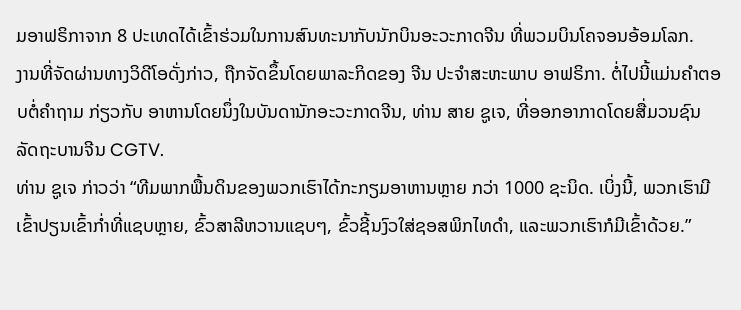ມອາຟຣິກາຈາກ 8 ປະເທດໄດ້ເຂົ້າຮ່ວມໃນການສົນທະນາກັບນັກບິນອະວະກາດຈີນ ທີ່ພວມບິນໂຄຈອນອ້ອມໂລກ.
ງານທີ່ຈັດຜ່ານທາງວິດີໂອດັ່ງກ່າວ, ຖືກຈັດຂຶ້ນໂດຍພາລະກິດຂອງ ຈີນ ປະຈຳສະຫະພາບ ອາຟຣິກາ. ຕໍ່ໄປນີ້ແມ່ນຄຳຕອບຕໍ່ຄຳຖາມ ກ່ຽວກັບ ອາຫານໂດຍນຶ່ງໃນບັນດານັກອະວະກາດຈີນ, ທ່ານ ສາຍ ຊູເຈ, ທີ່ອອກອາກາດໂດຍສື່ມວນຊົນລັດຖະບານຈີນ CGTV.
ທ່ານ ຊູເຈ ກ່າວວ່າ “ທີມພາກພື້ນດິນຂອງພວກເຮົາໄດ້ກະກຽມອາຫານຫຼາຍ ກວ່າ 1000 ຊະນິດ. ເບິ່ງນີ້, ພວກເຮົາມີເຂົ້າປຽນເຂົ້າກ່ຳທີ່ແຊບຫຼາຍ, ຂົ້ວສາລີຫວານແຊບໆ, ຂົ້ວຊີ້ນງົວໃສ່ຊອສພິກໄທດຳ, ແລະພວກເຮົາກໍມີເຂົ້າດ້ວຍ.”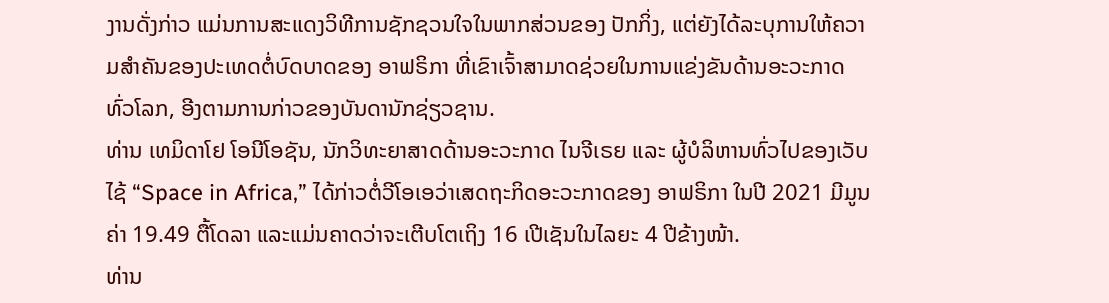ງານດັ່ງກ່າວ ແມ່ນການສະແດງວິທີການຊັກຊວນໃຈໃນພາກສ່ວນຂອງ ປັກກິ່ງ, ແຕ່ຍັງໄດ້ລະບຸການໃຫ້ຄວາມສຳຄັນຂອງປະເທດຕໍ່ບົດບາດຂອງ ອາຟຣິກາ ທີ່ເຂົາເຈົ້າສາມາດຊ່ວຍໃນການແຂ່ງຂັນດ້ານອະວະກາດທົ່ວໂລກ, ອີງຕາມການກ່າວຂອງບັນດານັກຊ່ຽວຊານ.
ທ່ານ ເທມິດາໂຢ ໂອນີໂອຊັນ, ນັກວິທະຍາສາດດ້ານອະວະກາດ ໄນຈີເຣຍ ແລະ ຜູ້ບໍລິຫານທົ່ວໄປຂອງເວັບໄຊ້ “Space in Africa,” ໄດ້ກ່າວຕໍ່ວີໂອເອວ່າເສດຖະກິດອະວະກາດຂອງ ອາຟຣິກາ ໃນປີ 2021 ມີມູນຄ່າ 19.49 ຕື້ໂດລາ ແລະແມ່ນຄາດວ່າຈະເຕີບໂຕເຖິງ 16 ເປີເຊັນໃນໄລຍະ 4 ປີຂ້າງໜ້າ.
ທ່ານ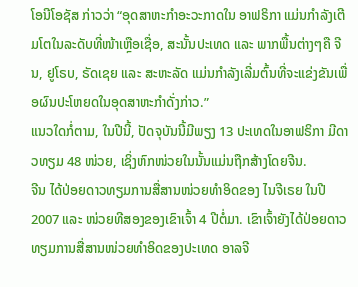ໂອນີໂອຊັສ ກ່າວວ່າ “ອຸດສາຫະກຳອະວະກາດໃນ ອາຟຣິກາ ແມ່ນກຳລັງເຕີມໂຕໃນລະດັບທີ່ໜ້າເຫຼືອເຊື່ອ, ສະນັ້ນປະເທດ ແລະ ພາກພື້ນຕ່າງໆຄື ຈີນ, ຢູໂຣບ, ຣັດເຊຍ ແລະ ສະຫະລັດ ແມ່ນກຳລັງເລີ່ມຕົ້ນທີ່ຈະແຂ່ງຂັນເພື່ອຜົນປະໂຫຍດໃນອຸດສາຫະກຳດັ່ງກ່າວ.”
ແນວໃດກໍ່ຕາມ, ໃນປີນີ້, ປັດຈຸບັນນີ້ມີພຽງ 13 ປະເທດໃນອາຟຣິກາ ມີດາວທຽມ 48 ໜ່ວຍ, ເຊິ່ງຫົກໜ່ວຍໃນນັ້ນແມ່ນຖືກສ້າງໂດຍຈີນ.
ຈີນ ໄດ້ປ່ອຍດາວທຽມການສື່ສານໜ່ວຍທຳອິດຂອງ ໄນຈີເຣຍ ໃນປີ 2007 ແລະ ໜ່ວຍທີສອງຂອງເຂົາເຈົ້າ 4 ປີຕໍ່ມາ. ເຂົາເຈົ້າຍັງໄດ້ປ່ອຍດາວທຽມການສື່ສານໜ່ວຍທຳອິດຂອງປະເທດ ອາລຈີ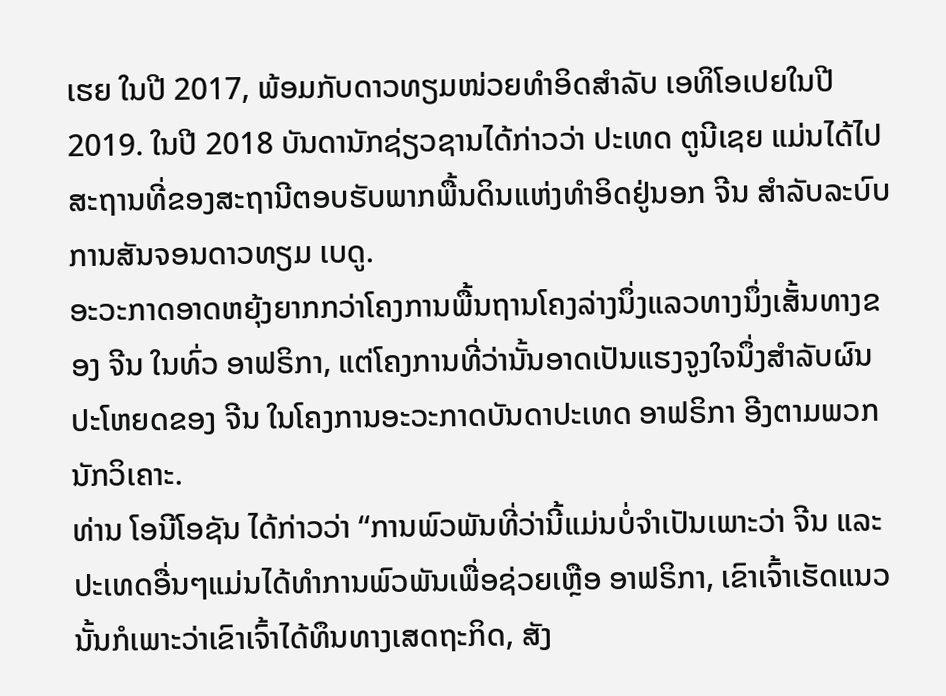ເຮຍ ໃນປີ 2017, ພ້ອມກັບດາວທຽມໜ່ວຍທຳອິດສຳລັບ ເອທິໂອເປຍໃນປີ 2019. ໃນປີ 2018 ບັນດານັກຊ່ຽວຊານໄດ້ກ່າວວ່າ ປະເທດ ຕູນີເຊຍ ແມ່ນໄດ້ໄປສະຖານທີ່ຂອງສະຖານີຕອບຮັບພາກພື້ນດິນແຫ່ງທຳອິດຢູ່ນອກ ຈີນ ສຳລັບລະບົບການສັນຈອນດາວທຽມ ເບດູ.
ອະວະກາດອາດຫຍຸ້ງຍາກກວ່າໂຄງການພື້ນຖານໂຄງລ່າງນຶ່ງແລວທາງນຶ່ງເສັ້ນທາງຂອງ ຈີນ ໃນທົ່ວ ອາຟຣິກາ, ແຕ່ໂຄງການທີ່ວ່ານັ້ນອາດເປັນແຮງຈູງໃຈນຶ່ງສຳລັບຜົນປະໂຫຍດຂອງ ຈີນ ໃນໂຄງການອະວະກາດບັນດາປະເທດ ອາຟຣິກາ ອີງຕາມພວກນັກວິເຄາະ.
ທ່ານ ໂອນີໂອຊັນ ໄດ້ກ່າວວ່າ “ການພົວພັນທີ່ວ່ານີ້ແມ່ນບໍ່ຈຳເປັນເພາະວ່າ ຈີນ ແລະ ປະເທດອື່ນໆແມ່ນໄດ້ທຳການພົວພັນເພື່ອຊ່ວຍເຫຼືອ ອາຟຣິກາ, ເຂົາເຈົ້າເຮັດແນວນັ້ນກໍເພາະວ່າເຂົາເຈົ້າໄດ້ທຶນທາງເສດຖະກິດ, ສັງ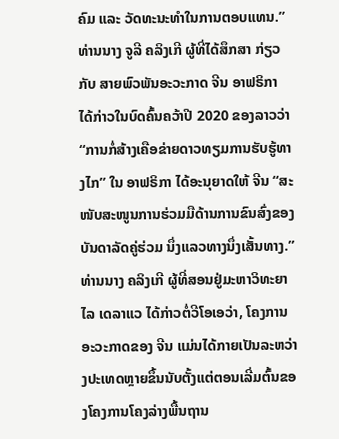ຄົມ ແລະ ວັດທະນະທຳໃນການຕອບແທນ.”
ທ່ານນາງ ຈູລີ ຄລິງເກີ ຜູ້ທີ່ໄດ້ສຶກສາ ກ່ຽວກັບ ສາຍພົວພັນອະວະກາດ ຈີນ ອາຟຣິກາ ໄດ້ກ່າວໃນບົດຄົ້ນຄວ້າປີ 2020 ຂອງລາວວ່າ “ການກໍ່ສ້າງເຄືອຂ່າຍດາວທຽມການຮັບຮູ້ທາງໄກ” ໃນ ອາຟຣິກາ ໄດ້ອະນຸຍາດໃຫ້ ຈີນ “ສະໜັບສະໜູນການຮ່ວມມືດ້ານການຂົນສົ່ງຂອງບັນດາລັດຄູ່ຮ່ວມ ນຶ່ງແລວທາງນຶ່ງເສັ້ນທາງ.”
ທ່ານນາງ ຄລິງເກີ ຜູ້ທີ່ສອນຢູ່ມະຫາວິທະຍາໄລ ເດລາແວ ໄດ້ກ່າວຕໍ່ວີໂອເອວ່າ, ໂຄງການອະວະກາດຂອງ ຈີນ ແມ່ນໄດ້ກາຍເປັນລະຫວ່າງປະເທດຫຼາຍຂຶ້ນນັບຕັ້ງແຕ່ຕອນເລີ່ມຕົ້ນຂອງໂຄງການໂຄງລ່າງພື້ນຖານ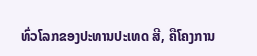ທົ່ວໂລກຂອງປະທານປະເທດ ສີ, ຄືໂຄງການ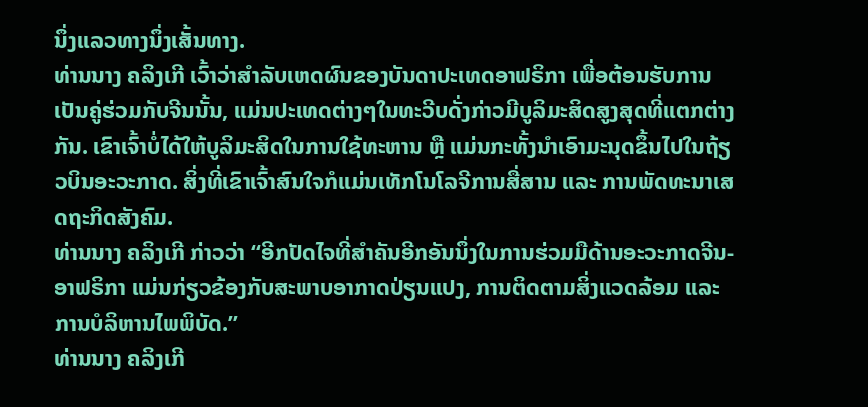ນຶ່ງແລວທາງນຶ່ງເສັ້ນທາງ.
ທ່ານນາງ ຄລິງເກີ ເວົ້າວ່າສຳລັບເຫດຜົນຂອງບັນດາປະເທດອາຟຣິກາ ເພື່ອຕ້ອນຮັບການເປັນຄູ່ຮ່ວມກັບຈີນນັ້ນ, ແມ່ນປະເທດຕ່າງໆໃນທະວີບດັ່ງກ່າວມີບູລິມະສິດສູງສຸດທີ່ແຕກຕ່າງກັນ. ເຂົາເຈົ້າບໍ່ໄດ້ໃຫ້ບູລິມະສິດໃນການໃຊ້ທະຫານ ຫຼື ແມ່ນກະທັ້ງນຳເອົາມະນຸດຂຶ້ນໄປໃນຖ້ຽວບິນອະວະກາດ. ສິ່ງທີ່ເຂົາເຈົ້າສົນໃຈກໍແມ່ນເທັກໂນໂລຈີການສື່ສານ ແລະ ການພັດທະນາເສດຖະກິດສັງຄົມ.
ທ່ານນາງ ຄລິງເກີ ກ່າວວ່າ “ອີກປັດໄຈທີ່ສຳຄັນອີກອັນນຶ່ງໃນການຮ່ວມມືດ້ານອະວະກາດຈີນ-ອາຟຣິກາ ແມ່ນກ່ຽວຂ້ອງກັບສະພາບອາກາດປ່ຽນແປງ, ການຕິດຕາມສິ່ງແວດລ້ອມ ແລະ ການບໍລິຫານໄພພິບັດ.”
ທ່ານນາງ ຄລິງເກີ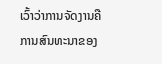ເວົ້າວ່າການຈັດງານຄືການສົນທະນາຂອງ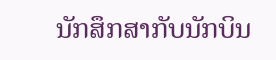ນັກສຶກສາກັບນັກບິນ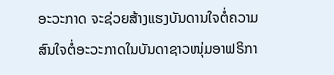ອະວະກາດ ຈະຊ່ວຍສ້າງແຮງບັນດານໃຈຕໍ່ຄວາມສົນໃຈຕໍ່ອະວະກາດໃນບັນດາຊາວໜຸ່ມອາຟຣິກາ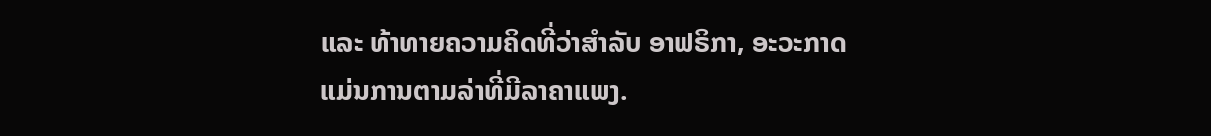ແລະ ທ້າທາຍຄວາມຄິດທີ່ວ່າສຳລັບ ອາຟຣິກາ, ອະວະກາດແມ່ນການຕາມລ່າທີ່ມີລາຄາແພງ.